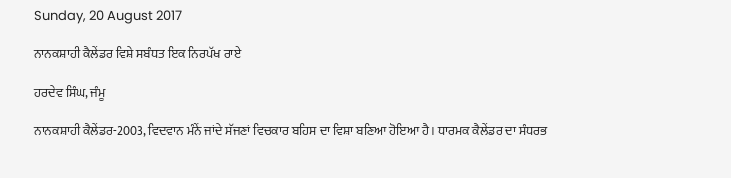Sunday, 20 August 2017

ਨਾਨਕਸ਼ਾਹੀ ਕੈਲੇਂਡਰ ਵਿਸ਼ੇ ਸਬੰਧਤ ਇਕ ਨਿਰਪੱਖ ਰਾਏ

ਹਰਦੇਵ ਸਿੰਘ, ਜੰਮੂ

ਨਾਨਕਸ਼ਾਹੀ ਕੈਲੇਂਡਰ-2003, ਵਿਦਵਾਨ ਮੰਨੇਂ ਜਾਂਦੇ ਸੱਜਣਾਂ ਵਿਚਕਾਰ ਬਹਿਸ ਦਾ ਵਿਸ਼ਾ ਬਣਿਆ ਹੋਇਆ ਹੈ। ਧਾਰਮਕ ਕੈਲੇਂਡਰ ਦਾ ਸੰਧਰਭ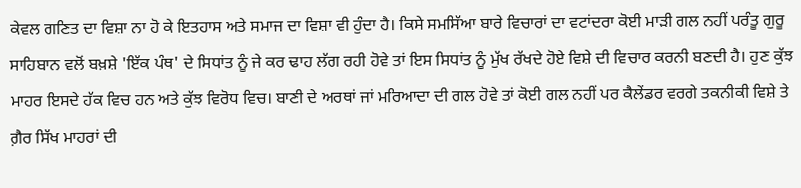ਕੇਵਲ ਗਣਿਤ ਦਾ ਵਿਸ਼ਾ ਨਾ ਹੋ ਕੇ ਇਤਹਾਸ ਅਤੇ ਸਮਾਜ ਦਾ ਵਿਸ਼ਾ ਵੀ ਹੁੰਦਾ ਹੈ। ਕਿਸੇ ਸਮਸਿੱਆ ਬਾਰੇ ਵਿਚਾਰਾਂ ਦਾ ਵਟਾਂਦਰਾ ਕੋਈ ਮਾੜੀ ਗਲ ਨਹੀਂ ਪਰੰਤੂ ਗੁਰੂ ਸਾਹਿਬਾਨ ਵਲੋਂ ਬਖ਼ਸ਼ੇ 'ਇੱਕ ਪੰਥ' ਦੇ ਸਿਧਾਂਤ ਨੂੰ ਜੇ ਕਰ ਢਾਹ ਲੱਗ ਰਹੀ ਹੋਵੇ ਤਾਂ ਇਸ ਸਿਧਾਂਤ ਨੂੰ ਮੁੱਖ ਰੱਖਦੇ ਹੋਏ ਵਿਸ਼ੇ ਦੀ ਵਿਚਾਰ ਕਰਨੀ ਬਣਦੀ ਹੈ। ਹੁਣ ਕੁੱਝ ਮਾਹਰ ਇਸਦੇ ਹੱਕ ਵਿਚ ਹਨ ਅਤੇ ਕੁੱਝ ਵਿਰੋਧ ਵਿਚ। ਬਾਣੀ ਦੇ ਅਰਥਾਂ ਜਾਂ ਮਰਿਆਦਾ ਦੀ ਗਲ ਹੋਵੇ ਤਾਂ ਕੋਈ ਗਲ ਨਹੀਂ ਪਰ ਕੈਲੇਂਡਰ ਵਰਗੇ ਤਕਨੀਕੀ ਵਿਸ਼ੇ ਤੇ ਗ਼ੈਰ ਸਿੱਖ ਮਾਹਰਾਂ ਦੀ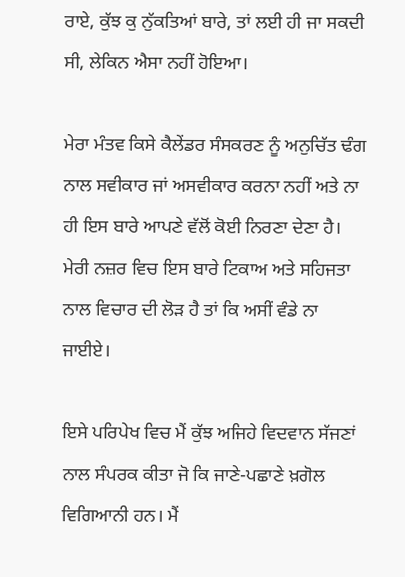ਰਾਏ, ਕੁੱਝ ਕੁ ਨੁੱਕਤਿਆਂ ਬਾਰੇ, ਤਾਂ ਲਈ ਹੀ ਜਾ ਸਕਦੀ ਸੀ, ਲੇਕਿਨ ਐਸਾ ਨਹੀਂ ਹੋਇਆ।

ਮੇਰਾ ਮੰਤਵ ਕਿਸੇ ਕੈਲੇਂਡਰ ਸੰਸਕਰਣ ਨੂੰ ਅਨੁਚਿੱਤ ਢੰਗ ਨਾਲ ਸਵੀਕਾਰ ਜਾਂ ਅਸਵੀਕਾਰ ਕਰਨਾ ਨਹੀਂ ਅਤੇ ਨਾ ਹੀ ਇਸ ਬਾਰੇ ਆਪਣੇ ਵੱਲੋਂ ਕੋਈ ਨਿਰਣਾ ਦੇਣਾ ਹੈ। ਮੇਰੀ ਨਜ਼ਰ ਵਿਚ ਇਸ ਬਾਰੇ ਟਿਕਾਅ ਅਤੇ ਸਹਿਜਤਾ ਨਾਲ ਵਿਚਾਰ ਦੀ ਲੋੜ ਹੈ ਤਾਂ ਕਿ ਅਸੀਂ ਵੰਡੇ ਨਾ ਜਾਈਏ।

ਇਸੇ ਪਰਿਪੇਖ ਵਿਚ ਮੈਂ ਕੁੱਝ ਅਜਿਹੇ ਵਿਦਵਾਨ ਸੱਜਣਾਂ ਨਾਲ ਸੰਪਰਕ ਕੀਤਾ ਜੋ ਕਿ ਜਾਣੇ-ਪਛਾਣੇ ਖ਼ਗੋਲ ਵਿਗਿਆਨੀ ਹਨ। ਮੈਂ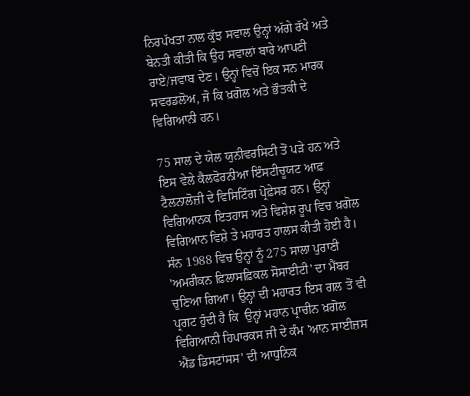ਨਿਰਪੱਖਤਾ ਨਾਲ ਕੁੱਝ ਸਵਾਲ ਉਨ੍ਹਾਂ ਅੱਗੇ ਰੱਖੇ ਅਤੇ ਬੇਨਤੀ ਕੀਤੀ ਕਿ ਉਹ ਸਵਾਲਾਂ ਬਾਰੇ ਆਪਣੀ ਰਾਏ/ਜਵਾਬ ਦੇਣ। ਉਨ੍ਹਾਂ ਵਿਚੋਂ ਇਕ ਸਨ ਮਾਰਕ ਸਵਰਡਲੋਅ, ਜੋ ਕਿ ਖ਼ਗੋਲ ਅਤੇ ਭੌਤਕੀ ਦੇ ਵਿਗਿਆਨੀ ਹਨ।

75 ਸਾਲ ਦੇ ਯੇਲ ਯੁਨੀਵਰਸਿਟੀ ਤੋਂ ਪੜੇ ਹਨ ਅਤੇ ਇਸ ਵੇਲੇ ਕੈਲਫੋਰਨੀਆ ਇੰਸਟੀਚੂਯਟ ਆਫ਼ ਟੈਲਨਾਲੋਜ਼ੀ ਦੇ ਵਿਸਿਟਿੰਗ ਪ੍ਰੋਫ਼ੇਸਰ ਹਨ। ਉਨ੍ਹਾਂ ਵਿਗਿਆਨਕ ਇਤਹਾਸ ਅਤੇ ਵਿਸ਼ੇਸ਼ ਰੂਪ ਵਿਚ ਖ਼ਗੋਲ ਵਿਗਿਆਨ ਵਿਸ਼ੇ ਤੇ ਮਹਾਰਤ ਹਾਲਸ ਕੀਤੀ ਹੋਈ ਹੈ। ਸੰਨ 1988 ਵਿਚ ਉਨ੍ਹਾਂ ਨੂੰ 275 ਸਾਲਾ ਪੁਰਾਣੀ 'ਅਮਰੀਕਨ ਫ਼ਿਲਾਸਫ਼ਿਕਲ ਸੋਸਾਈਟੀ' ਦਾ ਮੈਂਬਰ ਚੁਣਿਆ ਗਿਆ। ਉਨ੍ਹਾਂ ਦੀ ਮਹਾਰਤ ਇਸ ਗਲ ਤੋਂ ਵੀ ਪ੍ਰਗਟ ਹੁੰਦੀ ਹੈ ਕਿ  ਉਨ੍ਹਾਂ ਮਹਾਨ ਪ੍ਰਾਚੀਨ ਖ਼ਗੋਲ ਵਿਗਿਆਨੀ ਹਿਪਾਰਕਸ ਜੀ ਦੇ ਕੰਮ 'ਆਨ ਸਾਈਜ਼ਸ ਐਂਡ ਡਿਸਟਾਂਸਸ' ਦੀ ਆਧੁਨਿਕ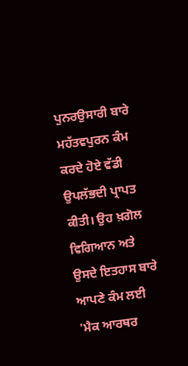ਪੁਨਰਉਸਾਰੀ ਬਾਰੇ ਮਹੱਤਵਪੁਰਨ ਕੰਮ ਕਰਦੇ ਹੋਏ ਵੱਡੀ ਉਪਲੱਭਦੀ ਪ੍ਰਾਪਤ ਕੀਤੀ। ਉਹ ਖ਼ਗੋਲ ਵਿਗਿਆਨ ਅਤੇ ਉਸਦੇ ਇਤਹਾਸ ਬਾਰੇ ਆਪਣੇ ਕੰਮ ਲਈ 'ਮੈਕ ਆਰਥਰ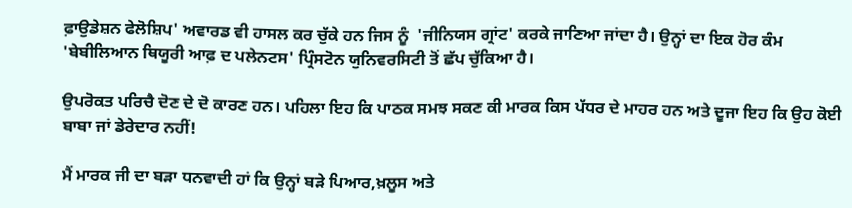ਫ਼ਾਉਡੇਸ਼ਨ ਫੇਲੋਸ਼ਿਪ' ਅਵਾਰਡ ਵੀ ਹਾਸਲ ਕਰ ਚੁੱਕੇ ਹਨ ਜਿਸ ਨੂੰ  'ਜੀਨਿਯਸ ਗ੍ਰਾਂਟ' ਕਰਕੇ ਜਾਣਿਆ ਜਾਂਦਾ ਹੈ। ਉਨ੍ਹਾਂ ਦਾ ਇਕ ਹੋਰ ਕੰਮ 'ਬੇਬੀਲਿਆਨ ਥਿਯੂਰੀ ਆਫ਼ ਦ ਪਲੇਨਟਸ' ਪ੍ਰਿੰਸਟੋਨ ਯੁਨਿਵਰਸਿਟੀ ਤੋਂ ਛੱਪ ਚੁੱਕਿਆ ਹੈ।

ਉਪਰੋਕਤ ਪਰਿਚੈ ਦੋਣ ਦੇ ਦੋ ਕਾਰਣ ਹਨ। ਪਹਿਲਾ ਇਹ ਕਿ ਪਾਠਕ ਸਮਝ ਸਕਣ ਕੀ ਮਾਰਕ ਕਿਸ ਪੱਧਰ ਦੇ ਮਾਹਰ ਹਨ ਅਤੇ ਦੂਜਾ ਇਹ ਕਿ ਉਹ ਕੋਈ ਬਾਬਾ ਜਾਂ ਡੇਰੇਦਾਰ ਨਹੀਂ!

ਮੈਂ ਮਾਰਕ ਜੀ ਦਾ ਬੜਾ ਧਨਵਾਦੀ ਹਾਂ ਕਿ ਉਨ੍ਹਾਂ ਬੜੇ ਪਿਆਰ,ਖ਼ਲੂਸ ਅਤੇ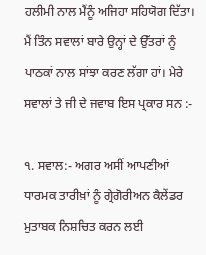ਹਲੀਮੀ ਨਾਲ ਮੈਂਨੂੰ ਅਜਿਹਾ ਸਹਿਯੋਗ ਦਿੱਤਾ।  ਮੈਂ ਤਿੰਨ ਸਵਾਲਾਂ ਬਾਰੇ ਉਨ੍ਹਾਂ ਦੇ ਉੱਤਰਾਂ ਨੂੰ ਪਾਠਕਾਂ ਨਾਲ ਸਾਂਝਾ ਕਰਣ ਲੱਗਾ ਹਾਂ। ਮੇਰੇ ਸਵਾਲਾਂ ਤੇ ਜੀ ਦੇ ਜਵਾਬ ਇਸ ਪ੍ਰਕਾਰ ਸਨ :-

੧. ਸਵਾਲ:- ਅਗਰ ਅਸੀਂ ਆਪਣੀਆਂ ਧਾਰਮਕ ਤਾਰੀਖ਼ਾਂ ਨੂੰ ਗ੍ਰੇਗੋਰੀਅਨ ਕੈਲੇਂਡਰ ਮੁਤਾਬਕ ਨਿਸ਼ਚਿਤ ਕਰਨ ਲਈ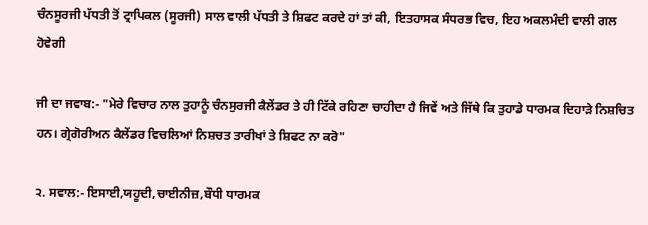ਚੰਨਸੂਰਜੀ ਪੱਧਤੀ ਤੋਂ ਟ੍ਰਾਪਿਕਲ (ਸੂਰਜੀ) ਸਾਲ ਵਾਲੀ ਪੱਧਤੀ ਤੇ ਸ਼ਿਫਟ ਕਰਦੇ ਹਾਂ ਤਾਂ ਕੀ, ਇਤਹਾਸਕ ਸੰਧਰਭ ਵਿਚ, ਇਹ ਅਕਲਮੰਦੀ ਵਾਲੀ ਗਲ ਹੋਵੇਗੀ

ਜੀ ਦਾ ਜਵਾਬ:- "ਮੇਰੇ ਵਿਚਾਰ ਨਾਲ ਤੁਹਾਨੂੰ ਚੰਨਸੁਰਜੀ ਕੈਲੇਂਡਰ ਤੇ ਹੀ ਟਿੱਕੇ ਰਹਿਣਾ ਚਾਹੀਦਾ ਹੈ ਜਿਵੇਂ ਅਤੇ ਜਿੱਥੇ ਕਿ ਤੁਹਾਡੇ ਧਾਰਮਕ ਦਿਹਾੜੇ ਨਿਸ਼ਚਿਤ ਹਨ। ਗ੍ਰੇਗੋਰੀਅਨ ਕੈਲੇਂਡਰ ਵਿਚਲਿਆਂ ਨਿਸ਼ਚਤ ਤਾਰੀਖਾਂ ਤੇ ਸ਼ਿਫਟ ਨਾ ਕਰੋ"

੨. ਸਵਾਲ:- ਇਸਾਈ,ਯਹੂਦੀ,ਚਾਈਨੀਜ਼,ਬੌਧੀ ਧਾਰਮਕ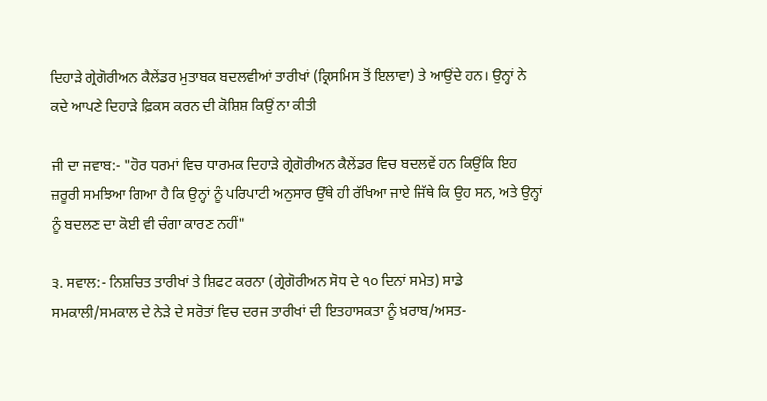ਦਿਹਾੜੇ ਗ੍ਰੇਗੋਰੀਅਨ ਕੈਲੇਂਡਰ ਮੁਤਾਬਕ ਬਦਲਵੀਆਂ ਤਾਰੀਖਾਂ (ਕ੍ਰਿਸਮਿਸ ਤੋਂ ਇਲਾਵਾ) ਤੇ ਆਉਂਦੇ ਹਨ। ਉਨ੍ਹਾਂ ਨੇ ਕਦੇ ਆਪਣੇ ਦਿਹਾੜੇ ਫ਼ਿਕਸ ਕਰਨ ਦੀ ਕੋਸ਼ਿਸ਼ ਕਿਉਂ ਨਾ ਕੀਤੀ

ਜੀ ਦਾ ਜਵਾਬ:- "ਹੋਰ ਧਰਮਾਂ ਵਿਚ ਧਾਰਮਕ ਦਿਹਾੜੇ ਗ੍ਰੇਗੋਰੀਅਨ ਕੈਲੇਂਡਰ ਵਿਚ ਬਦਲਵੇਂ ਹਨ ਕਿਉਂਕਿ ਇਹ ਜ਼ਰੂਰੀ ਸਮਝਿਆ ਗਿਆ ਹੈ ਕਿ ਉਨ੍ਹਾਂ ਨੂੰ ਪਰਿਪਾਟੀ ਅਨੁਸਾਰ ਉੱਥੇ ਹੀ ਰੱਖਿਆ ਜਾਏ ਜਿੱਥੇ ਕਿ ਉਹ ਸਨ, ਅਤੇ ਉਨ੍ਹਾਂ ਨੂੰ ਬਦਲਣ ਦਾ ਕੋਈ ਵੀ ਚੰਗਾ ਕਾਰਣ ਨਹੀਂ"

੩. ਸਵਾਲ:- ਨਿਸ਼ਚਿਤ ਤਾਰੀਖਾਂ ਤੇ ਸ਼ਿਫਟ ਕਰਨਾ (ਗ੍ਰੇਗੋਰੀਅਨ ਸੋਧ ਦੇ ੧੦ ਦਿਨਾਂ ਸਮੇਤ) ਸਾਡੇ ਸਮਕਾਲੀ/ਸਮਕਾਲ ਦੇ ਨੇੜੇ ਦੇ ਸਰੋਤਾਂ ਵਿਚ ਦਰਜ ਤਾਰੀਖਾਂ ਦੀ ਇਤਹਾਸਕਤਾ ਨੂੰ ਖ਼ਰਾਬ/ਅਸਤ-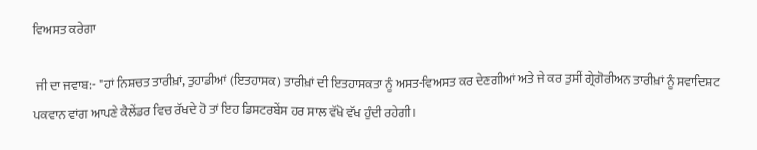ਵਿਅਸਤ ਕਰੇਗਾ

 ਜੀ ਦਾ ਜਵਾਬ:- "ਹਾਂ ਨਿਸ਼ਚਤ ਤਾਰੀਖ਼ਾਂ, ਤੁਹਾਡੀਆਂ (ਇਤਹਾਸਕ) ਤਾਰੀਖ਼ਾਂ ਦੀ ਇਤਹਾਸਕਤਾ ਨੂੰ ਅਸਤ-ਵਿਅਸਤ ਕਰ ਦੇਣਗੀਆਂ ਅਤੇ ਜੇ ਕਰ ਤੁਸੀਂ ਗ੍ਰੇਗੋਰੀਅਨ ਤਾਰੀਖ਼ਾਂ ਨੂੰ ਸਵਾਦਿਸ਼ਟ ਪਕਵਾਨ ਵਾਂਗ ਆਪਣੇ ਕੈਲੇਂਡਰ ਵਿਚ ਰੱਖਦੇ ਹੋ ਤਾਂ ਇਹ ਡਿਸਟਰਬੇਂਸ ਹਰ ਸਾਲ ਵੱਖੋ ਵੱਖ ਹੁੰਦੀ ਰਹੇਗੀ।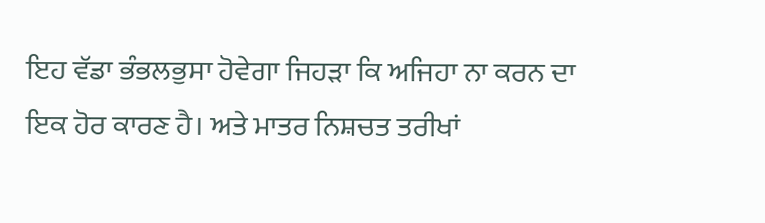ਇਹ ਵੱਡਾ ਭੰਭਲਭੁਸਾ ਹੋਵੇਗਾ ਜਿਹੜਾ ਕਿ ਅਜਿਹਾ ਨਾ ਕਰਨ ਦਾ ਇਕ ਹੋਰ ਕਾਰਣ ਹੈ। ਅਤੇ ਮਾਤਰ ਨਿਸ਼ਚਤ ਤਰੀਖਾਂ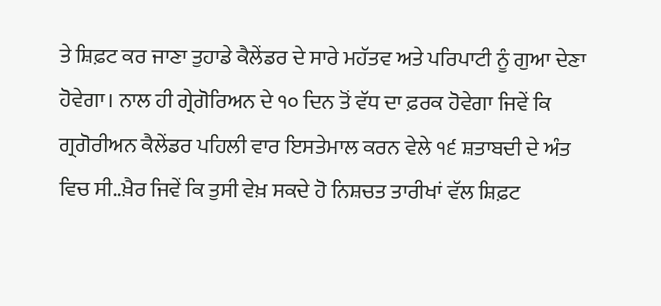ਤੇ ਸ਼ਿਫ਼ਟ ਕਰ ਜਾਣਾ ਤੁਹਾਡੇ ਕੈਲੇਂਡਰ ਦੇ ਸਾਰੇ ਮਹੱਤਵ ਅਤੇ ਪਰਿਪਾਟੀ ਨੂੰ ਗੁਆ ਦੇਣਾ ਹੋਵੇਗਾ। ਨਾਲ ਹੀ ਗ੍ਰੇਗੋਰਿਅਨ ਦੇ ੧੦ ਦਿਨ ਤੋਂ ਵੱਧ ਦਾ ਫ਼ਰਕ ਹੋਵੇਗਾ ਜਿਵੇਂ ਕਿ ਗ੍ਰਗੋਰੀਅਨ ਕੈਲੇਂਡਰ ਪਹਿਲੀ ਵਾਰ ਇਸਤੇਮਾਲ ਕਰਨ ਵੇਲੇ ੧੬ ਸ਼ਤਾਬਦੀ ਦੇ ਅੰਤ ਵਿਚ ਸੀ..ਖ਼ੈਰ ਜਿਵੇਂ ਕਿ ਤੁਸੀ ਵੇਖ਼ ਸਕਦੇ ਹੋ ਨਿਸ਼ਚਤ ਤਾਰੀਖਾਂ ਵੱਲ ਸ਼ਿਫ਼ਟ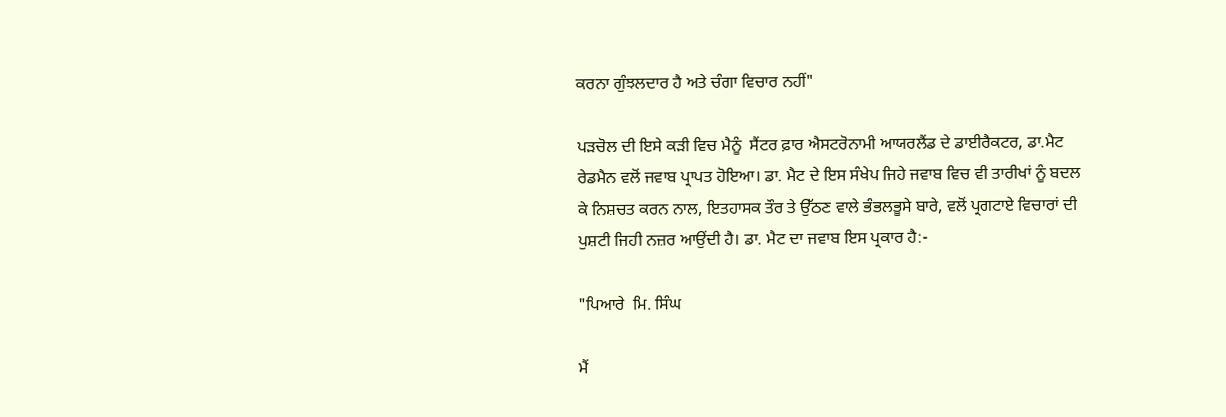ਕਰਨਾ ਗੁੰਝਲਦਾਰ ਹੈ ਅਤੇ ਚੰਗਾ ਵਿਚਾਰ ਨਹੀਂ"

ਪੜਚੋਲ ਦੀ ਇਸੇ ਕੜੀ ਵਿਚ ਮੈਨੂੰ  ਸੈਂਟਰ ਫ਼ਾਰ ਐਸਟਰੋਨਾਮੀ ਆਯਰਲੈਂਡ ਦੇ ਡਾਈਰੈਕਟਰ, ਡਾ.ਮੈਟ ਰੇਡਮੈਨ ਵਲੋਂ ਜਵਾਬ ਪ੍ਰਾਪਤ ਹੋਇਆ। ਡਾ. ਮੈਟ ਦੇ ਇਸ ਸੰਖੇਪ ਜਿਹੇ ਜਵਾਬ ਵਿਚ ਵੀ ਤਾਰੀਖਾਂ ਨੂੰ ਬਦਲ ਕੇ ਨਿਸ਼ਚਤ ਕਰਨ ਨਾਲ, ਇਤਹਾਸਕ ਤੌਰ ਤੇ ਉੱਠਣ ਵਾਲੇ ਭੰਭਲਭੂਸੇ ਬਾਰੇ, ਵਲੋਂ ਪ੍ਰਗਟਾਏ ਵਿਚਾਰਾਂ ਦੀ ਪੁਸ਼ਟੀ ਜਿਹੀ ਨਜ਼ਰ ਆਉਂਦੀ ਹੈ। ਡਾ. ਮੈਟ ਦਾ ਜਵਾਬ ਇਸ ਪ੍ਰਕਾਰ ਹੈ:-

"ਪਿਆਰੇ  ਮਿ. ਸਿੰਘ

ਮੈਂ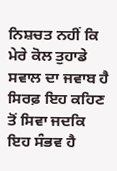ਨਿਸ਼ਚਤ ਨਹੀਂ ਕਿ ਮੇਰੇ ਕੋਲ ਤੁਹਾਡੇ ਸਵਾਲ ਦਾ ਜਵਾਬ ਹੈ ਸਿਰਫ਼ ਇਹ ਕਹਿਣ ਤੋਂ ਸਿਵਾ ਜਦਕਿ ਇਹ ਸੰਭਵ ਹੈ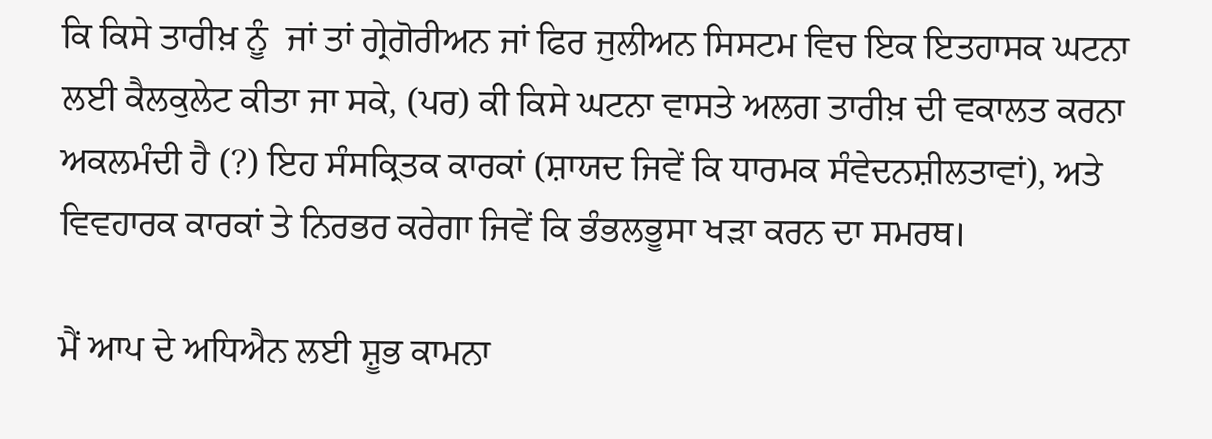ਕਿ ਕਿਸੇ ਤਾਰੀਖ਼ ਨੂੰ  ਜਾਂ ਤਾਂ ਗ੍ਰੇਗੋਰੀਅਨ ਜਾਂ ਫਿਰ ਜੁਲੀਅਨ ਸਿਸਟਮ ਵਿਚ ਇਕ ਇਤਹਾਸਕ ਘਟਨਾ ਲਈ ਕੈਲਕੁਲੇਟ ਕੀਤਾ ਜਾ ਸਕੇ, (ਪਰ) ਕੀ ਕਿਸੇ ਘਟਨਾ ਵਾਸਤੇ ਅਲਗ ਤਾਰੀਖ਼ ਦੀ ਵਕਾਲਤ ਕਰਨਾ ਅਕਲਮੰਦੀ ਹੈ (?) ਇਹ ਸੰਸਕ੍ਰਿਤਕ ਕਾਰਕਾਂ (ਸ਼ਾਯਦ ਜਿਵੇਂ ਕਿ ਧਾਰਮਕ ਸੰਵੇਦਨਸ਼ੀਲਤਾਵਾਂ), ਅਤੇ ਵਿਵਹਾਰਕ ਕਾਰਕਾਂ ਤੇ ਨਿਰਭਰ ਕਰੇਗਾ ਜਿਵੇਂ ਕਿ ਭੰਭਲਭੂਸਾ ਖੜਾ ਕਰਨ ਦਾ ਸਮਰਥ।

ਮੈਂ ਆਪ ਦੇ ਅਧਿਐਨ ਲਈ ਸ਼ੂਭ ਕਾਮਨਾ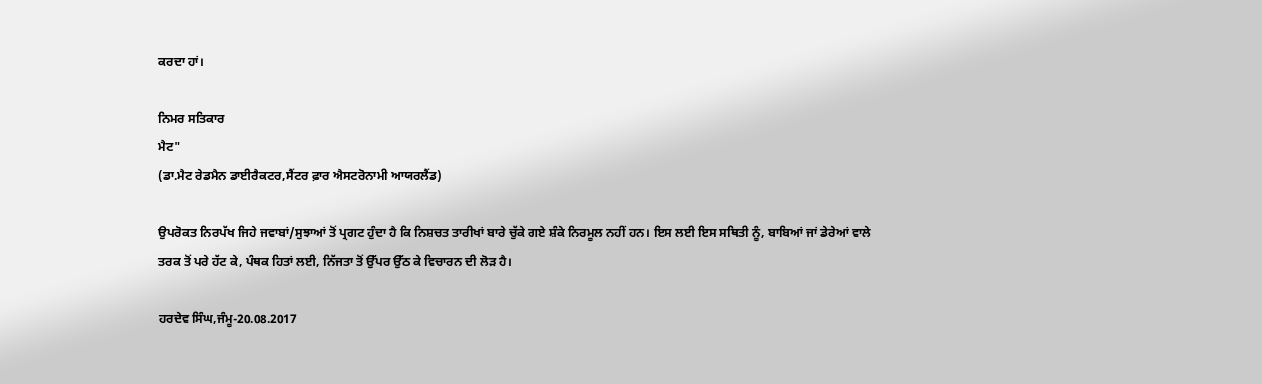ਕਰਦਾ ਹਾਂ।

ਨਿਮਰ ਸਤਿਕਾਰ
ਮੈਟ"
(ਡਾ.ਮੈਟ ਰੇਡਮੈਨ ਡਾਈਰੈਕਟਰ,ਸੈਂਟਰ ਫ਼ਾਰ ਐਸਟਰੋਨਾਮੀ ਆਯਰਲੈਂਡ)

ਉਪਰੋਕਤ ਨਿਰਪੱਖ ਜਿਹੇ ਜਵਾਬਾਂ/ਸੁਝਾਆਂ ਤੋਂ ਪ੍ਰਗਟ ਹੁੰਦਾ ਹੈ ਕਿ ਨਿਸ਼ਚਤ ਤਾਰੀਖਾਂ ਬਾਰੇ ਚੁੱਕੇ ਗਏ ਸ਼ੰਕੇ ਨਿਰਮੂਲ ਨਹੀਂ ਹਨ। ਇਸ ਲਈ ਇਸ ਸਥਿਤੀ ਨੂੰ, ਬਾਬਿਆਂ ਜਾਂ ਡੇਰੇਆਂ ਵਾਲੇ ਤਰਕ ਤੋਂ ਪਰੇ ਹੱਟ ਕੇ, ਪੰਥਕ ਹਿਤਾਂ ਲਈ, ਨਿੱਜਤਾ ਤੋਂ ਉੱਪਰ ਉੱਠ ਕੇ ਵਿਚਾਰਨ ਦੀ ਲੋੜ ਹੈ।

ਹਰਦੇਵ ਸਿੰਘ,ਜੰਮੂ-20.08.2017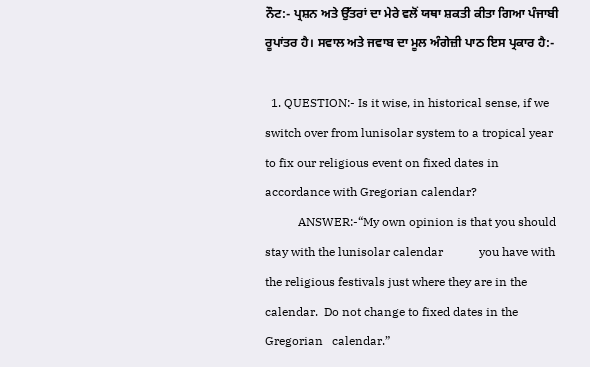ਨੌਟ:- ਪ੍ਰਸ਼ਨ ਅਤੇ ਉੱਤਰਾਂ ਦਾ ਮੇਰੇ ਵਲੋਂ ਯਥਾ ਸ਼ਕਤੀ ਕੀਤਾ ਗਿਆ ਪੰਜਾਬੀ ਰੂਪਾਂਤਰ ਹੈ। ਸਵਾਲ ਅਤੇ ਜਵਾਬ ਦਾ ਮੂਲ ਅੰਗੇਜ਼ੀ ਪਾਠ ਇਸ ਪ੍ਰਕਾਰ ਹੈ:-

  1. QUESTION:- Is it wise, in historical sense, if we switch over from lunisolar system to a tropical year to fix our religious event on fixed dates in accordance with Gregorian calendar?
           ANSWER:-“My own opinion is that you should stay with the lunisolar calendar            you have with the religious festivals just where they are in the calendar.  Do not change to fixed dates in the Gregorian   calendar.”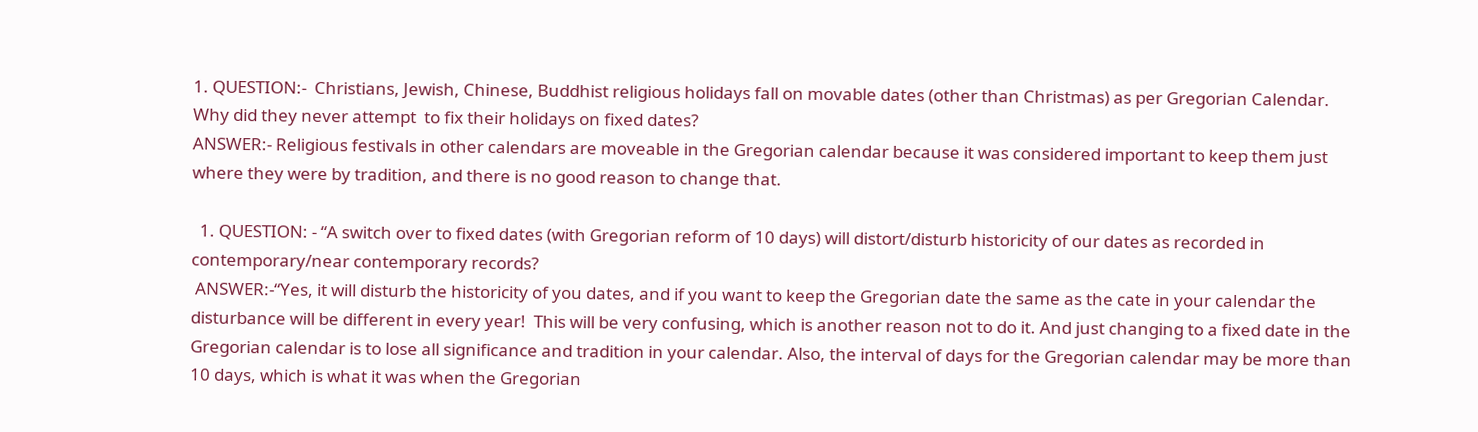1. QUESTION:-  Christians, Jewish, Chinese, Buddhist religious holidays fall on movable dates (other than Christmas) as per Gregorian Calendar. Why did they never attempt  to fix their holidays on fixed dates?
ANSWER:- Religious festivals in other calendars are moveable in the Gregorian calendar because it was considered important to keep them just where they were by tradition, and there is no good reason to change that.

  1. QUESTION: - “A switch over to fixed dates (with Gregorian reform of 10 days) will distort/disturb historicity of our dates as recorded in contemporary/near contemporary records?
 ANSWER:-“Yes, it will disturb the historicity of you dates, and if you want to keep the Gregorian date the same as the cate in your calendar the disturbance will be different in every year!  This will be very confusing, which is another reason not to do it. And just changing to a fixed date in the Gregorian calendar is to lose all significance and tradition in your calendar. Also, the interval of days for the Gregorian calendar may be more than 10 days, which is what it was when the Gregorian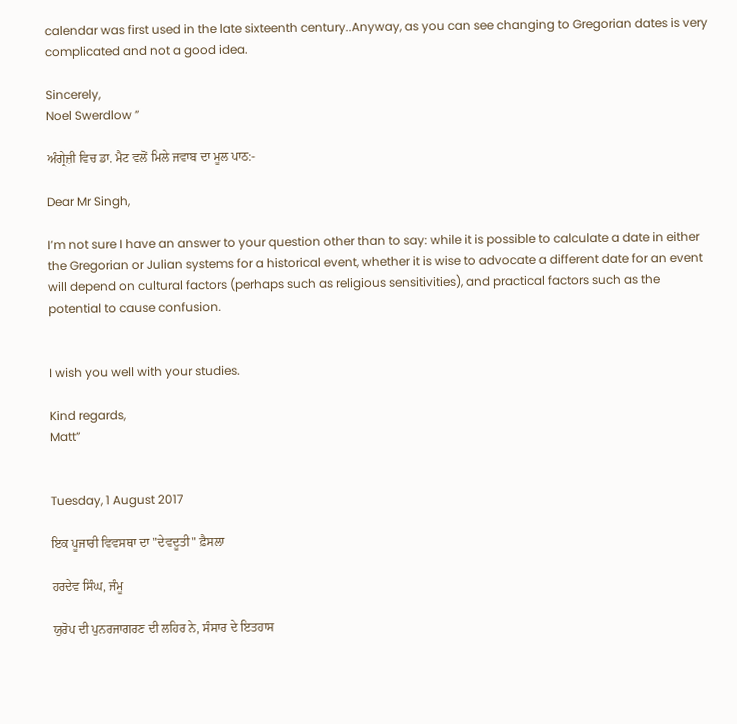calendar was first used in the late sixteenth century..Anyway, as you can see changing to Gregorian dates is very complicated and not a good idea.

Sincerely,
Noel Swerdlow ”

ਅੰਗ੍ਰੇਜ਼ੀ ਵਿਚ ਡਾ. ਮੈਟ ਵਲੋਂ ਮਿਲੇ ਜਵਾਬ ਦਾ ਮੂਲ ਪਾਠ:-

Dear Mr Singh,

I’m not sure I have an answer to your question other than to say: while it is possible to calculate a date in either the Gregorian or Julian systems for a historical event, whether it is wise to advocate a different date for an event will depend on cultural factors (perhaps such as religious sensitivities), and practical factors such as the potential to cause confusion.


I wish you well with your studies.

Kind regards,
Matt”


Tuesday, 1 August 2017

ਇਕ ਪੂਜਾਰੀ ਵਿਵਸਥਾ ਦਾ "ਦੇਵਦੂਤੀ" ਫ਼ੈਸਲਾ

ਹਰਦੇਵ ਸਿੰਘ, ਜੰਮੂ

ਯੁਰੋਪ ਦੀ ਪੁਨਰਜਾਗਰਣ ਦੀ ਲਹਿਰ ਨੇ, ਸੰਸਾਰ ਦੇ ਇਤਹਾਸ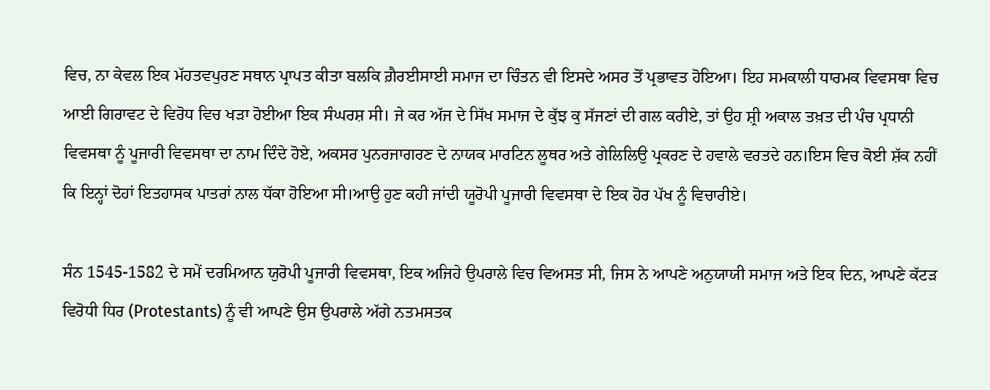ਵਿਚ, ਨਾ ਕੇਵਲ ਇਕ ਮੱਹਤਵਪੁਰਣ ਸਥਾਨ ਪ੍ਰਾਪਤ ਕੀਤਾ ਬਲਕਿ ਗ਼ੈਰਈਸਾਈ ਸਮਾਜ ਦਾ ਚਿੰਤਨ ਵੀ ਇਸਦੇ ਅਸਰ ਤੋਂ ਪ੍ਰਭਾਵਤ ਹੋਇਆ। ਇਹ ਸਮਕਾਲੀ ਧਾਰਮਕ ਵਿਵਸਥਾ ਵਿਚ ਆਈ ਗਿਰਾਵਟ ਦੇ ਵਿਰੋਧ ਵਿਚ ਖੜਾ ਹੋਈਆ ਇਕ ਸੰਘਰਸ਼ ਸੀ। ਜੇ ਕਰ ਅੱਜ ਦੇ ਸਿੱਖ ਸਮਾਜ ਦੇ ਕੁੱਝ ਕੁ ਸੱਜਣਾਂ ਦੀ ਗਲ ਕਰੀਏ, ਤਾਂ ਉਹ ਸ਼੍ਰੀ ਅਕਾਲ ਤਖ਼ਤ ਦੀ ਪੰਚ ਪ੍ਰਧਾਨੀ ਵਿਵਸਥਾ ਨੂੰ ਪੂਜਾਰੀ ਵਿਵਸਥਾ ਦਾ ਨਾਮ ਦਿੰਦੇ ਹੋਏ, ਅਕਸਰ ਪੁਨਰਜਾਗਰਣ ਦੇ ਨਾਯਕ ਮਾਰਟਿਨ ਲੂਥਰ ਅਤੇ ਗੇਲਿਲਿਉ ਪ੍ਰਕਰਣ ਦੇ ਹਵਾਲੇ ਵਰਤਦੇ ਹਨ।ਇਸ ਵਿਚ ਕੋਈ ਸ਼ੱਕ ਨਹੀਂ ਕਿ ਇਨ੍ਹਾਂ ਦੋਹਾਂ ਇਤਹਾਸਕ ਪਾਤਰਾਂ ਨਾਲ ਧੱਕਾ ਹੋਇਆ ਸੀ।ਆਉ ਹੁਣ ਕਹੀ ਜਾਂਦੀ ਯੂਰੋਪੀ ਪੂਜਾਰੀ ਵਿਵਸਥਾ ਦੇ ਇਕ ਹੋਰ ਪੱਖ ਨੂੰ ਵਿਚਾਰੀਏ।

ਸੰਨ 1545-1582 ਦੇ ਸਮੇਂ ਦਰਮਿਆਨ ਯੁਰੋਪੀ ਪੂਜਾਰੀ ਵਿਵਸਥਾ, ਇਕ ਅਜਿਹੇ ਉਪਰਾਲੇ ਵਿਚ ਵਿਅਸਤ ਸੀ, ਜਿਸ ਨੇ ਆਪਣੇ ਅਨੁਯਾਯੀ ਸਮਾਜ ਅਤੇ ਇਕ ਦਿਨ, ਆਪਣੇ ਕੱਟੜ ਵਿਰੋਧੀ ਧਿਰ (Protestants) ਨੂੰ ਵੀ ਆਪਣੇ ਉਸ ਉਪਰਾਲੇ ਅੱਗੇ ਨਤਮਸਤਕ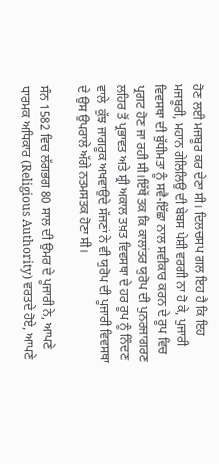ਹੋਣ ਲਈ ਮਜਬੂਰ ਕਰ ਦੇਣਾ ਸੀ। ਦਿਲਚਸਪ ਗਲ ਇਹ ਹੈ ਕਿ ਇਹ ਮਜਬੂਰੀ, ਮਹਾਨ ਗੇਲਿਲਿਉ ਦੀ ਬੇਬਸ ਪੇਸ਼ੀ ਵਰਗੀ ਨਾ ਹੋ ਕੇ, ਪੁਜਾਰੀ ਵਿਵਸਥਾ ਦੀ ਬੁੱਧੀਮਤਾ ਨੂੰ ਸਵੈ-ਇੱਛਾ ਨਾਲ ਸਵੀਕਾਰ ਕਰਨ ਦੇ ਰੂਪ ਵਿਚ ਪ੍ਰਗਟ ਹੋਣ ਜਾ ਰਹੀ ਸੀ।ਇੱਥੇਂ ਤਕ ਕਿ ਕਾਲਾਂਤਰ ਯੁਰੋਪ ਦੀ ਪੁਨਰਜਾਗਰਣ ਲਹਿਰ ਤੋਂ ਪ੍ਰਭਾਵਤ ਅਤੇ ਸ਼੍ਰੀ ਅਕਾਲ ਤਖ਼ਤ ਵਿਵਸਥਾ ਦੇ ਹਰ ਰੂਪ ਨੂੰ ਨਿੰਦਣ ਵਾਲੇ  ਕੁੱਝ ਜਾਗਰੂਕ ਅਖਵਾਉਦੇ ਸੱਜਣਾਂ ਨੇ ਵੀ ਯੁਰੋਪ ਦੀ ਪੂਜਾਰੀ ਵਿਵਸਥਾ ਦੇ ਉਸ ਉਪਰਾਲੇ ਅੱਗੇ ਨਤਮਸਤਕ ਹੋਣਾ ਸੀ।

ਸੰਨ 1582 ਵਿਚ ਲੱਗਭਗ 80 ਸਾਲ ਦੀ ਉਮਰ ਦੇ ਪੂਜਾਰੀ ਨੇ, ਆਪਣੇ ਧਾਰਮਕ ਅਧਿਕਾਰ (Religious Authority) ਵਰਤਦੇ ਹੋਏ, ਆਪਣੇ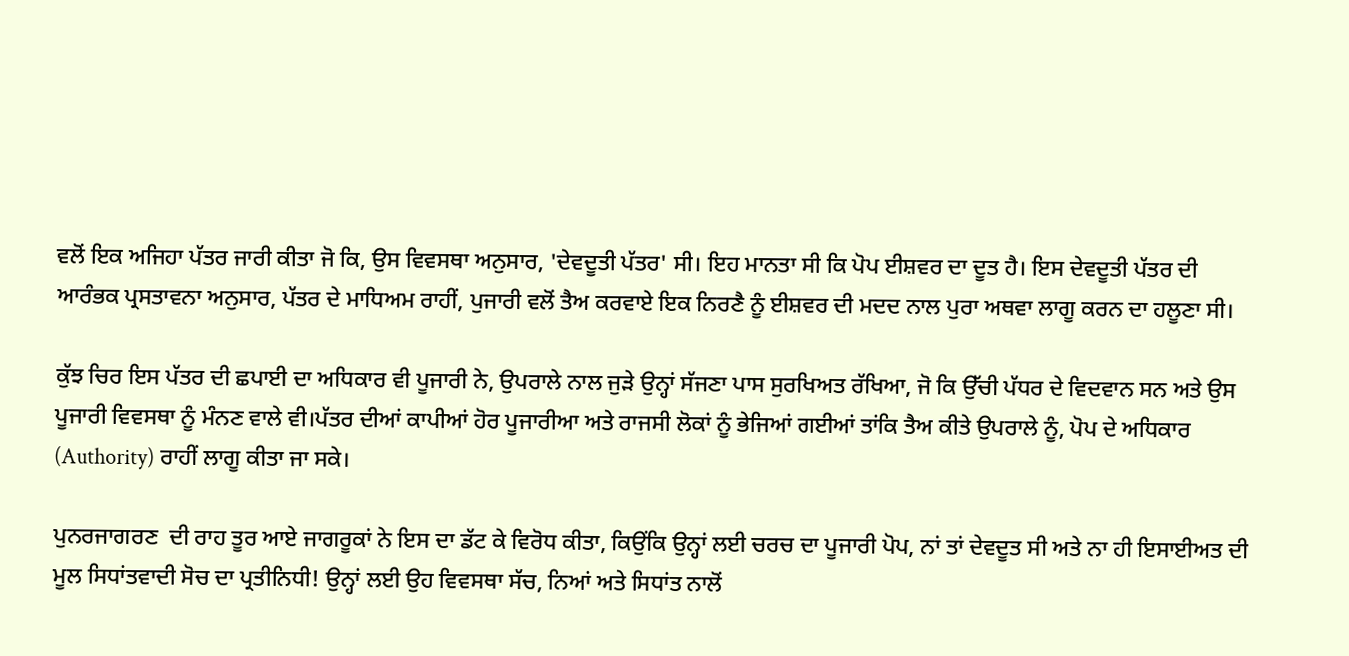ਵਲੋਂ ਇਕ ਅਜਿਹਾ ਪੱਤਰ ਜਾਰੀ ਕੀਤਾ ਜੋ ਕਿ, ਉਸ ਵਿਵਸਥਾ ਅਨੁਸਾਰ, 'ਦੇਵਦੂਤੀ ਪੱਤਰ' ਸੀ। ਇਹ ਮਾਨਤਾ ਸੀ ਕਿ ਪੋਪ ਈਸ਼ਵਰ ਦਾ ਦੂਤ ਹੈ। ਇਸ ਦੇਵਦੂਤੀ ਪੱਤਰ ਦੀ ਆਰੰਭਕ ਪ੍ਰਸਤਾਵਨਾ ਅਨੁਸਾਰ, ਪੱਤਰ ਦੇ ਮਾਧਿਅਮ ਰਾਹੀਂ, ਪੁਜਾਰੀ ਵਲੋਂ ਤੈਅ ਕਰਵਾਏ ਇਕ ਨਿਰਣੈ ਨੂੰ ਈਸ਼ਵਰ ਦੀ ਮਦਦ ਨਾਲ ਪੁਰਾ ਅਥਵਾ ਲਾਗੂ ਕਰਨ ਦਾ ਹਲੂਣਾ ਸੀ।

ਕੁੱਝ ਚਿਰ ਇਸ ਪੱਤਰ ਦੀ ਛਪਾਈ ਦਾ ਅਧਿਕਾਰ ਵੀ ਪੂਜਾਰੀ ਨੇ, ਉਪਰਾਲੇ ਨਾਲ ਜੁੜੇ ਉਨ੍ਹਾਂ ਸੱਜਣਾ ਪਾਸ ਸੁਰਖਿਅਤ ਰੱਖਿਆ, ਜੋ ਕਿ ਉੱਚੀ ਪੱਧਰ ਦੇ ਵਿਦਵਾਨ ਸਨ ਅਤੇ ਉਸ ਪੂਜਾਰੀ ਵਿਵਸਥਾ ਨੂੰ ਮੰਨਣ ਵਾਲੇ ਵੀ।ਪੱਤਰ ਦੀਆਂ ਕਾਪੀਆਂ ਹੋਰ ਪੂਜਾਰੀਆ ਅਤੇ ਰਾਜਸੀ ਲੋਕਾਂ ਨੂੰ ਭੇਜਿਆਂ ਗਈਆਂ ਤਾਂਕਿ ਤੈਅ ਕੀਤੇ ਉਪਰਾਲੇ ਨੂੰ, ਪੋਪ ਦੇ ਅਧਿਕਾਰ (Authority) ਰਾਹੀਂ ਲਾਗੂ ਕੀਤਾ ਜਾ ਸਕੇ।

ਪੁਨਰਜਾਗਰਣ  ਦੀ ਰਾਹ ਤੂਰ ਆਏ ਜਾਗਰੂਕਾਂ ਨੇ ਇਸ ਦਾ ਡੱਟ ਕੇ ਵਿਰੋਧ ਕੀਤਾ, ਕਿਉਂਕਿ ਉਨ੍ਹਾਂ ਲਈ ਚਰਚ ਦਾ ਪੂਜਾਰੀ ਪੋਪ, ਨਾਂ ਤਾਂ ਦੇਵਦੂਤ ਸੀ ਅਤੇ ਨਾ ਹੀ ਇਸਾਈਅਤ ਦੀ ਮੂਲ ਸਿਧਾਂਤਵਾਦੀ ਸੋਚ ਦਾ ਪ੍ਰਤੀਨਿਧੀ! ਉਨ੍ਹਾਂ ਲਈ ਉਹ ਵਿਵਸਥਾ ਸੱਚ, ਨਿਆਂ ਅਤੇ ਸਿਧਾਂਤ ਨਾਲੋਂ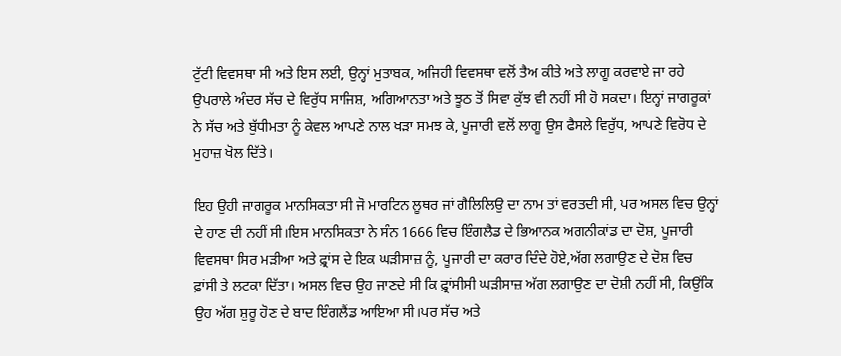ਟੁੱਟੀ ਵਿਵਸਥਾ ਸੀ ਅਤੇ ਇਸ ਲਈ, ਉਨ੍ਹਾਂ ਮੁਤਾਬਕ, ਅਜਿਹੀ ਵਿਵਸਥਾ ਵਲੋਂ ਤੈਅ ਕੀਤੇ ਅਤੇ ਲਾਗੂ ਕਰਵਾਏ ਜਾ ਰਹੇ ਉਪਰਾਲੇ ਅੰਦਰ ਸੱਚ ਦੇ ਵਿਰੁੱਧ ਸਾਜਿਸ਼, ਅਗਿਆਨਤਾ ਅਤੇ ਝੂਠ ਤੋਂ ਸਿਵਾ ਕੁੱਝ ਵੀ ਨਹੀਂ ਸੀ ਹੋ ਸਕਦਾ। ਇਨ੍ਹਾਂ ਜਾਗਰੂਕਾਂ ਨੇ ਸੱਚ ਅਤੇ ਬੁੱਧੀਮਤਾ ਨੂੰ ਕੇਵਲ ਆਪਣੇ ਨਾਲ ਖੜਾ ਸਮਝ ਕੇ, ਪੂਜਾਰੀ ਵਲੋਂ ਲਾਗੂ ਉਸ ਫੈਸਲੇ ਵਿਰੁੱਧ, ਆਪਣੇ ਵਿਰੋਧ ਦੇ ਮੁਹਾਜ਼ ਖੋਲ ਦਿੱਤੇ।

ਇਹ ਉਹੀ ਜਾਗਰੂਕ ਮਾਨਸਿਕਤਾ ਸੀ ਜੋ ਮਾਰਟਿਨ ਲੂਥਰ ਜਾਂ ਗੈਲਿਲਿਉ ਦਾ ਨਾਮ ਤਾਂ ਵਰਤਦੀ ਸੀ, ਪਰ ਅਸਲ ਵਿਚ ਉਨ੍ਹਾਂ ਦੇ ਹਾਣ ਦੀ ਨਹੀਂ ਸੀ।ਇਸ ਮਾਨਸਿਕਤਾ ਨੇ ਸੰਨ 1666 ਵਿਚ ਇੰਗਲੈਡ ਦੇ ਭਿਆਨਕ ਅਗਨੀਕਾਂਡ ਦਾ ਦੋਸ਼, ਪੂਜਾਰੀ ਵਿਵਸਥਾ ਸਿਰ ਮੜੀਆ ਅਤੇ ਫ਼੍ਰਾਂਸ ਦੇ ਇਕ ਘੜੀਸਾਜ਼ ਨੂੰ, ਪੂਜਾਰੀ ਦਾ ਕਰਾਰ ਦਿੰਦੇ ਹੋਏ,ਅੱਗ ਲਗਾਉਣ ਦੇ ਦੋਸ਼ ਵਿਚ ਫ਼ਾਂਸੀ ਤੇ ਲਟਕਾ ਦਿੱਤਾ। ਅਸਲ ਵਿਚ ਉਹ ਜਾਣਦੇ ਸੀ ਕਿ ਫ਼੍ਰਾਂਸੀਸੀ ਘੜੀਸਾਜ਼ ਅੱਗ ਲਗਾਉਣ ਦਾ ਦੋਸ਼ੀ ਨਹੀਂ ਸੀ, ਕਿਉਂਕਿ ਉਹ ਅੱਗ ਸ਼ੁਰੂ ਹੋਣ ਦੇ ਬਾਦ ਇੰਗਲੈਂਡ ਆਇਆ ਸੀ।ਪਰ ਸੱਚ ਅਤੇ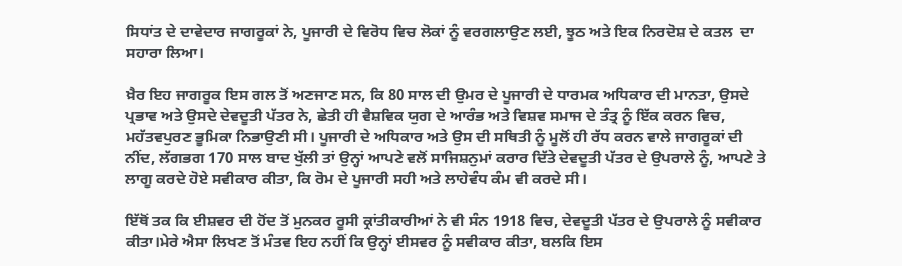ਸਿਧਾਂਤ ਦੇ ਦਾਵੇਦਾਰ ਜਾਗਰੂਕਾਂ ਨੇ, ਪੂਜਾਰੀ ਦੇ ਵਿਰੋਧ ਵਿਚ ਲੋਕਾਂ ਨੂੰ ਵਰਗਲਾਉਣ ਲਈ, ਝੂਠ ਅਤੇ ਇਕ ਨਿਰਦੋਸ਼ ਦੇ ਕਤਲ  ਦਾ ਸਹਾਰਾ ਲਿਆ।

ਖ਼ੈਰ ਇਹ ਜਾਗਰੂਕ ਇਸ ਗਲ ਤੋਂ ਅਣਜਾਣ ਸਨ, ਕਿ 80 ਸਾਲ ਦੀ ਉਮਰ ਦੇ ਪੂਜਾਰੀ ਦੇ ਧਾਰਮਕ ਅਧਿਕਾਰ ਦੀ ਮਾਨਤਾ, ਉਸਦੇ ਪ੍ਰਭਾਵ ਅਤੇ ਉਸਦੇ ਦੇਵਦੂਤੀ ਪੱਤਰ ਨੇ, ਛੇਤੀ ਹੀ ਵੈਸ਼ਵਿਕ ਯੁਗ ਦੇ ਆਰੰਭ ਅਤੇ ਵਿਸ਼ਵ ਸਮਾਜ ਦੇ ਤੰਤ੍ਰ ਨੂੰ ਇੱਕ ਕਰਨ ਵਿਚ, ਮਹੱਤਵਪੁਰਣ ਭੂਮਿਕਾ ਨਿਭਾਉਣੀ ਸੀ। ਪੂਜਾਰੀ ਦੇ ਅਧਿਕਾਰ ਅਤੇ ਉਸ ਦੀ ਸਥਿਤੀ ਨੂੰ ਮੂਲੋਂ ਹੀ ਰੱਧ ਕਰਨ ਵਾਲੇ ਜਾਗਰੂਕਾਂ ਦੀ ਨੀਂਦ, ਲੱਗਭਗ 170 ਸਾਲ ਬਾਦ ਖੁੱਲੀ ਤਾਂ ਉਨ੍ਹਾਂ ਆਪਣੇ ਵਲੋਂ ਸਾਜਿਸ਼ਨੁਮਾਂ ਕਰਾਰ ਦਿੱਤੇ ਦੇਵਦੂਤੀ ਪੱਤਰ ਦੇ ਉਪਰਾਲੇ ਨੂੰ, ਆਪਣੇ ਤੇ ਲਾਗੂ ਕਰਦੇ ਹੋਏ ਸਵੀਕਾਰ ਕੀਤਾ, ਕਿ ਰੋਮ ਦੇ ਪੂਜਾਰੀ ਸਹੀ ਅਤੇ ਲਾਹੇਵੰਧ ਕੰਮ ਵੀ ਕਰਦੇ ਸੀ।

ਇੱਥੋਂ ਤਕ ਕਿ ਈਸ਼ਵਰ ਦੀ ਹੋਂਦ ਤੋਂ ਮੁਨਕਰ ਰੂਸੀ ਕ੍ਰਾਂਤੀਕਾਰੀਆਂ ਨੇ ਵੀ ਸੰਨ 1918 ਵਿਚ, ਦੇਵਦੂਤੀ ਪੱਤਰ ਦੇ ਉਪਰਾਲੇ ਨੂੰ ਸਵੀਕਾਰ ਕੀਤਾ।ਮੇਰੇ ਐਸਾ ਲਿਖਣ ਤੋਂ ਮੰਤਵ ਇਹ ਨਹੀਂ ਕਿ ਉਨ੍ਹਾਂ ਈਸਵਰ ਨੂੰ ਸਵੀਕਾਰ ਕੀਤਾ, ਬਲਕਿ ਇਸ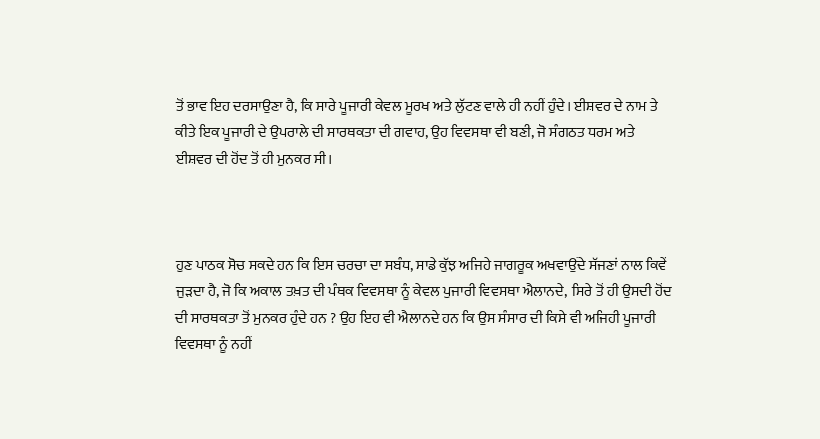ਤੋਂ ਭਾਵ ਇਹ ਦਰਸਾਉਣਾ ਹੈ, ਕਿ ਸਾਰੇ ਪੂਜਾਰੀ ਕੇਵਲ ਮੂਰਖ ਅਤੇ ਲੁੱਟਣ ਵਾਲੇ ਹੀ ਨਹੀਂ ਹੁੰਦੇ। ਈਸ਼ਵਰ ਦੇ ਨਾਮ ਤੇ ਕੀਤੇ ਇਕ ਪੂਜਾਰੀ ਦੇ ਉਪਰਾਲੇ ਦੀ ਸਾਰਥਕਤਾ ਦੀ ਗਵਾਹ, ਉਹ ਵਿਵਸਥਾ ਵੀ ਬਣੀ, ਜੋ ਸੰਗਠਤ ਧਰਮ ਅਤੇ ਈਸ਼ਵਰ ਦੀ ਹੋਂਦ ਤੋਂ ਹੀ ਮੁਨਕਰ ਸੀ।



ਹੁਣ ਪਾਠਕ ਸੋਚ ਸਕਦੇ ਹਨ ਕਿ ਇਸ ਚਰਚਾ ਦਾ ਸਬੰਧ, ਸਾਡੇ ਕੁੱਝ ਅਜਿਹੇ ਜਾਗਰੂਕ ਅਖਵਾਉਂਦੇ ਸੱਜਣਾਂ ਨਾਲ ਕਿਵੇਂ ਜੁੜਦਾ ਹੈ, ਜੋ ਕਿ ਅਕਾਲ ਤਖ਼ਤ ਦੀ ਪੰਥਕ ਵਿਵਸਥਾ ਨੂੰ ਕੇਵਲ ਪੁਜਾਰੀ ਵਿਵਸਥਾ ਐਲਾਨਦੇ,  ਸਿਰੇ ਤੋਂ ਹੀ ਉਸਦੀ ਹੋਂਦ ਦੀ ਸਾਰਥਕਤਾ ਤੋਂ ਮੁਨਕਰ ਹੁੰਦੇ ਹਨ ? ਉਹ ਇਹ ਵੀ ਐਲਾਨਦੇ ਹਨ ਕਿ ਉਸ ਸੰਸਾਰ ਦੀ ਕਿਸੇ ਵੀ ਅਜਿਹੀ ਪੂਜਾਰੀ ਵਿਵਸਥਾ ਨੂੰ ਨਹੀਂ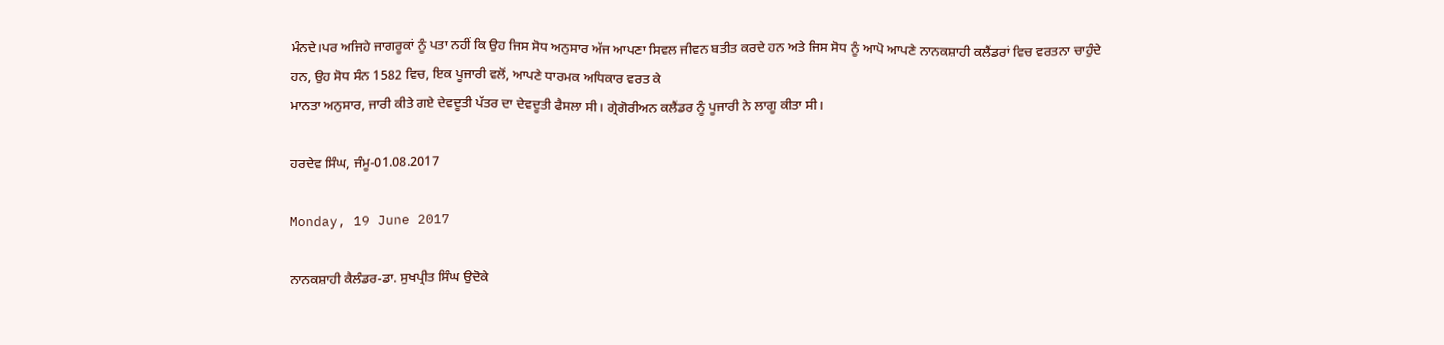ਮੰਨਦੇ।ਪਰ ਅਜਿਹੇ ਜਾਗਰੂਕਾਂ ਨੂੰ ਪਤਾ ਨਹੀਂ ਕਿ ਉਹ ਜਿਸ ਸੋਧ ਅਨੁਸਾਰ ਅੱਜ ਆਪਣਾ ਸਿਵਲ ਜੀਵਨ ਬਤੀਤ ਕਰਦੇ ਹਨ ਅਤੇ ਜਿਸ ਸੋਧ ਨੂੰ ਆਪੋ ਆਪਣੇ ਨਾਨਕਸ਼ਾਹੀ ਕਲੈਂਡਰਾਂ ਵਿਚ ਵਰਤਨਾ ਚਾਹੁੰਦੇ ਹਨ, ਉਹ ਸੋਧ ਸੰਨ 1582 ਵਿਚ, ਇਕ ਪੂਜਾਰੀ ਵਲੋਂ, ਆਪਣੇ ਧਾਰਮਕ ਅਧਿਕਾਰ ਵਰਤ ਕੇ
ਮਾਨਤਾ ਅਨੁਸਾਰ, ਜਾਰੀ ਕੀਤੇ ਗਏ ਦੇਵਦੂਤੀ ਪੱਤਰ ਦਾ ਦੇਵਦੂਤੀ ਫੈਸਲਾ ਸੀ। ਗ੍ਰੇਗੋਰੀਅਨ ਕਲੈਂਡਰ ਨੂੰ ਪੂਜਾਰੀ ਨੇ ਲਾਗੂ ਕੀਤਾ ਸੀ।

ਹਰਦੇਵ ਸਿੰਘ, ਜੰਮੂ-01.08.2017

Monday, 19 June 2017

ਨਾਨਕਸ਼ਾਹੀ ਕੈਲੰਡਰ-ਡਾ. ਸੁਖਪ੍ਰੀਤ ਸਿੰਘ ਉਦੋਕੇ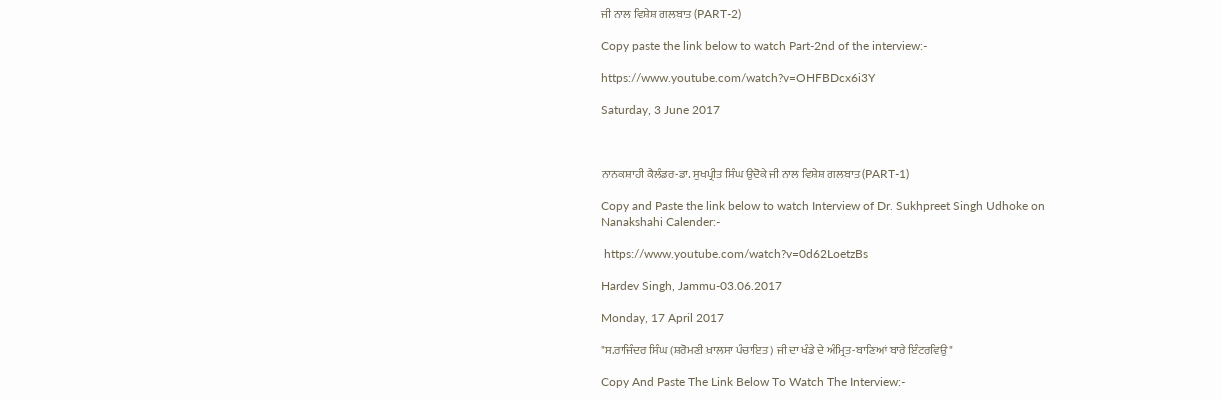ਜੀ ਨਾਲ ਵਿਸ਼ੇਸ਼ ਗਲਬਾਤ (PART-2)

Copy paste the link below to watch Part-2nd of the interview:-

https://www.youtube.com/watch?v=OHFBDcx6i3Y

Saturday, 3 June 2017



ਨਾਨਕਸ਼ਾਹੀ ਕੈਲੰਡਰ-ਡਾ. ਸੁਖਪ੍ਰੀਤ ਸਿੰਘ ਉਦੋਕੇ ਜੀ ਨਾਲ ਵਿਸ਼ੇਸ਼ ਗਲਬਾਤ (PART-1)

Copy and Paste the link below to watch Interview of Dr. Sukhpreet Singh Udhoke on Nanakshahi Calender:-

 https://www.youtube.com/watch?v=0d62LoetzBs

Hardev Singh, Jammu-03.06.2017

Monday, 17 April 2017

"ਸ.ਰਾਜਿੰਦਰ ਸਿੰਘ (ਸ਼ਰੋਮਣੀ ਖ਼ਾਲਸਾ ਪੰਚਾਇਤ) ਜੀ ਦਾ ਖੰਡੇ ਦੇ ਅੰਮ੍ਰਿਤ-ਬਾਣਿਆਂ ਬਾਰੇ ਇੰਟਰਵਿਉ"

Copy And Paste The Link Below To Watch The Interview:-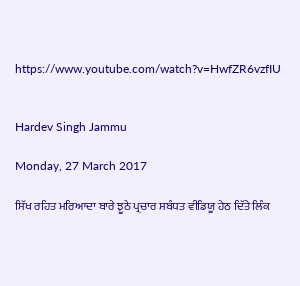https://www.youtube.com/watch?v=HwfZR6vzfIU


Hardev Singh Jammu

Monday, 27 March 2017

ਸਿੱਖ ਰਹਿਤ ਮਰਿਆਦਾ ਬਾਰੇ ਝੂਠੇ ਪ੍ਰਚਾਰ ਸਬੰਧਤ ਵੀਡਿਯੂ ਹੇਠ ਦਿੱਤੇ ਲਿੰਕ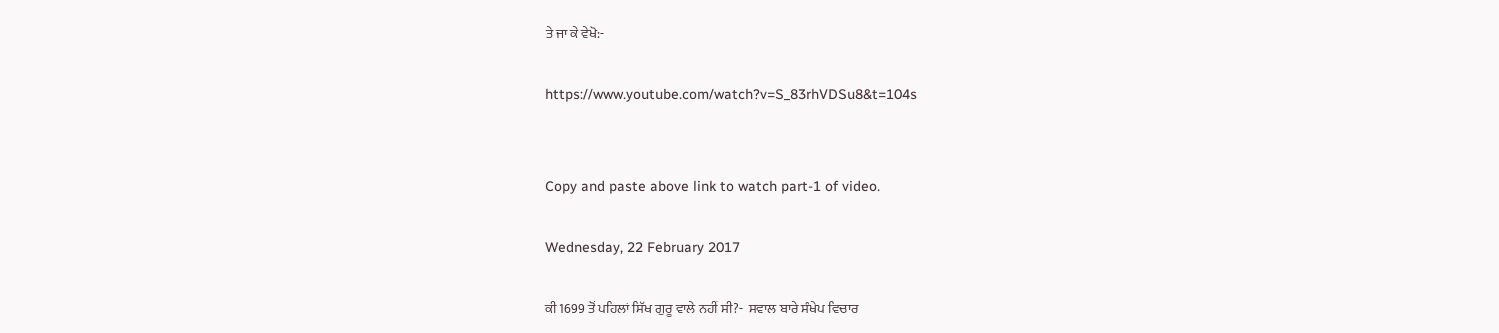ਤੇ ਜਾ ਕੇ ਵੇਖੋ:-

https://www.youtube.com/watch?v=S_83rhVDSu8&t=104s


Copy and paste above link to watch part-1 of video.

Wednesday, 22 February 2017

ਕੀ 1699 ਤੋਂ ਪਹਿਲਾਂ ਸਿੱਖ ਗੁਰੂ ਵਾਲੇ ਨਹੀਂ ਸੀ?-  ਸਵਾਲ ਬਾਰੇ ਸੰਖੇਪ ਵਿਚਾਰ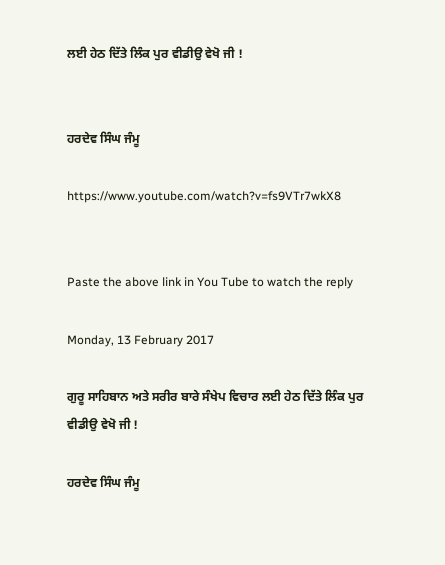ਲਈ ਹੇਠ ਦਿੱਤੇ ਲਿੰਕ ਪੁਰ ਵੀਡੀਉ ਵੇਖੋ ਜੀ !


ਹਰਦੇਵ ਸਿੰਘ ਜੰਮੂ

https://www.youtube.com/watch?v=fs9VTr7wkX8


Paste the above link in You Tube to watch the reply

Monday, 13 February 2017

ਗੁਰੂ ਸਾਹਿਬਾਨ ਅਤੇ ਸਰੀਰ ਬਾਰੇ ਸੰਖੇਪ ਵਿਚਾਰ ਲਈ ਹੇਠ ਦਿੱਤੇ ਲਿੰਕ ਪੁਰ ਵੀਡੀਉ ਵੇਖੋ ਜੀ !

ਹਰਦੇਵ ਸਿੰਘ ਜੰਮੂ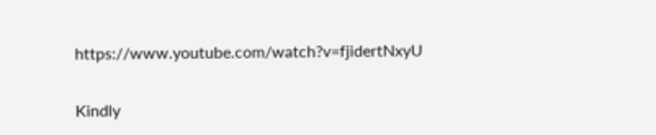https://www.youtube.com/watch?v=fjidertNxyU


Kindly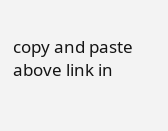copy and paste above link in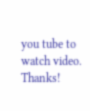you tube to watch video. Thanks!